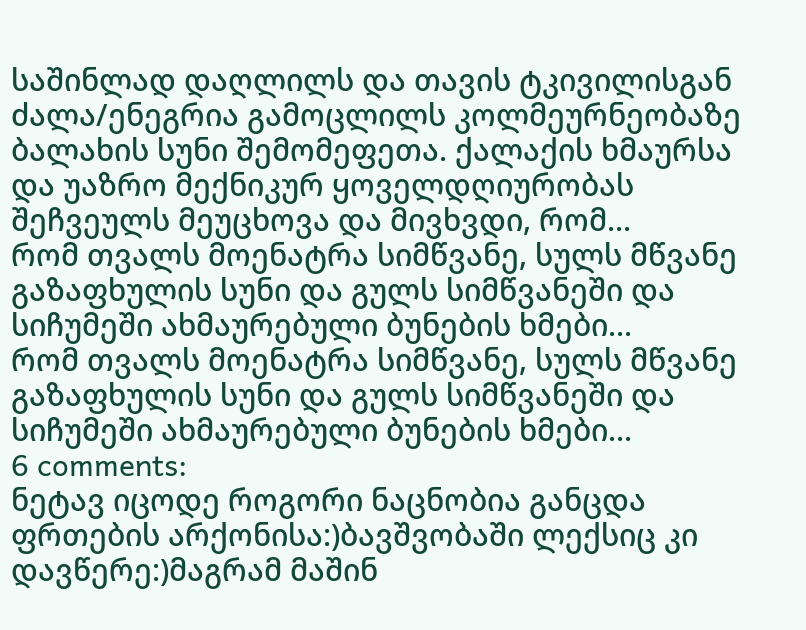საშინლად დაღლილს და თავის ტკივილისგან ძალა/ენეგრია გამოცლილს კოლმეურნეობაზე ბალახის სუნი შემომეფეთა. ქალაქის ხმაურსა და უაზრო მექნიკურ ყოველდღიურობას შეჩვეულს მეუცხოვა და მივხვდი, რომ...
რომ თვალს მოენატრა სიმწვანე, სულს მწვანე გაზაფხულის სუნი და გულს სიმწვანეში და სიჩუმეში ახმაურებული ბუნების ხმები...
რომ თვალს მოენატრა სიმწვანე, სულს მწვანე გაზაფხულის სუნი და გულს სიმწვანეში და სიჩუმეში ახმაურებული ბუნების ხმები...
6 comments:
ნეტავ იცოდე როგორი ნაცნობია განცდა ფრთების არქონისა:)ბავშვობაში ლექსიც კი დავწერე:)მაგრამ მაშინ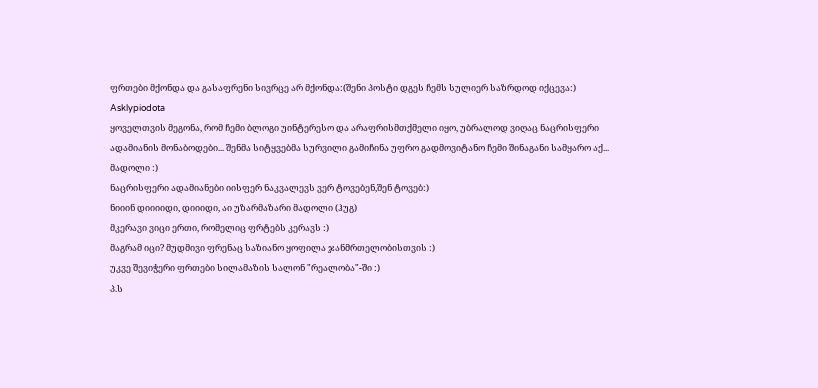ფრთები მქონდა და გასაფრენი სივრცე არ მქონდა:(შენი პოსტი დგეს ჩემს სულიერ საზრდოდ იქცევა:)
Asklypiodota
ყოველთვის მეგონა, რომ ჩემი ბლოგი უინტერესო და არაფრისმთქმელი იყო, უბრალოდ ვიღაც ნაცრისფერი ადამიანის მონაბოდები... შენმა სიტყვებმა სურვილი გამიჩინა უფრო გადმოვიტანო ჩემი შინაგანი სამყარო აქ...
მადოლი :)
ნაცრისფერი ადამიანები იისფერ ნაკვალევს ვერ ტოვებენ,შენ ტოვებ:)
ნიიინ დიიიიდი, დიიიდი, აი უზარმაზარი მადოლი (ჰუგ)
მკერავი ვიცი ერთი, რომელიც ფრტებს კერავს :)
მაგრამ იცი? მუდმივი ფრენაც საზიანო ყოფილა ჯანმრთელობისთვის :)
უკვე შევიჭერი ფრთები სილამაზის სალონ "რეალობა"-ში :)
პ.ს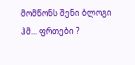მომწონს შენი ბლოგი
ჰმ... ფრთები ?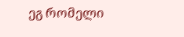ეგ რომელი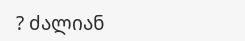? ძალიან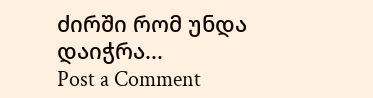ძირში რომ უნდა დაიჭრა...
Post a Comment